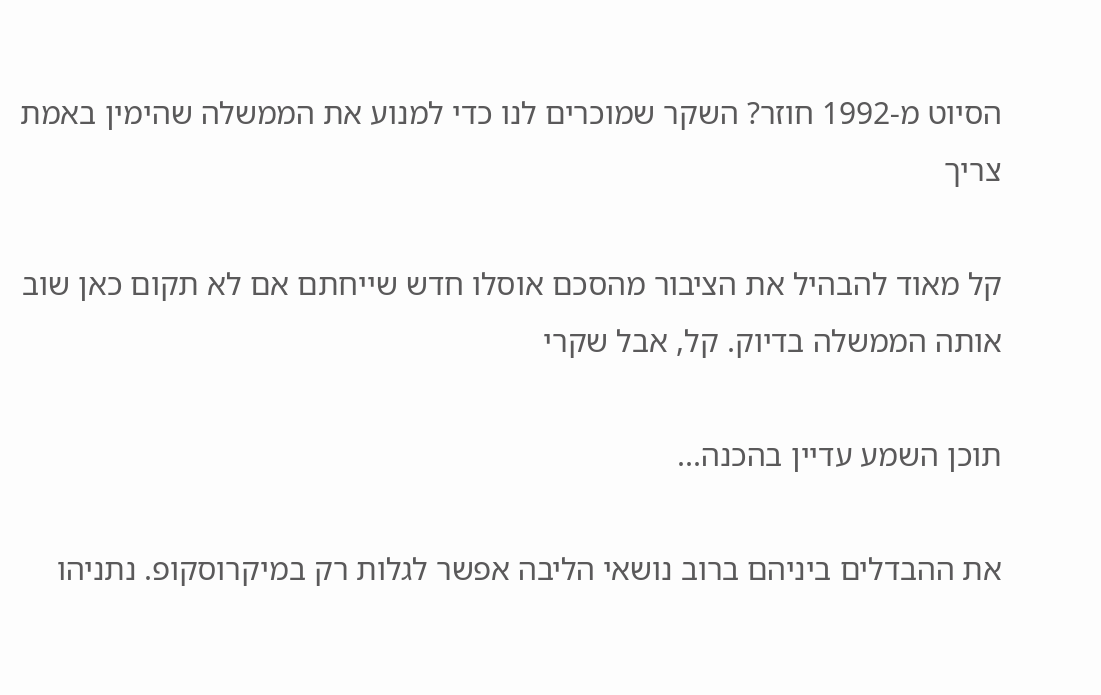הסיוט מ-1992 חוזר? השקר שמוכרים לנו כדי למנוע את הממשלה שהימין באמת צריך

קל מאוד להבהיל את הציבור מהסכם אוסלו חדש שייחתם אם לא תקום כאן שוב אותה הממשלה בדיוק. קל, אבל שקרי

תוכן השמע עדיין בהכנה...

את ההבדלים ביניהם ברוב נושאי הליבה אפשר לגלות רק במיקרוסקופ. נתניהו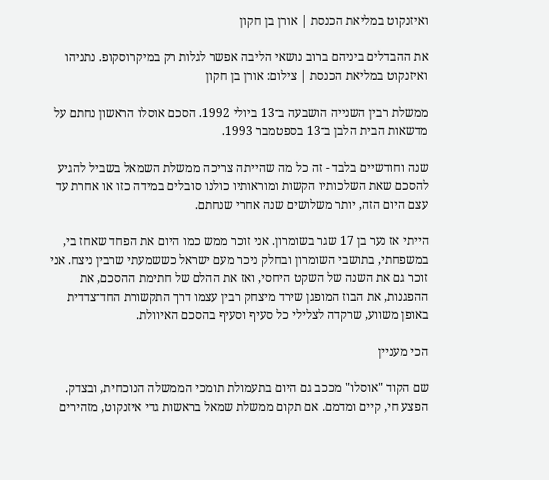ואיזנקוט במליאת הכנסת | אורן בן חקון

את ההבדלים ביניהם ברוב נושאי הליבה אפשר לגלות רק במיקרוסקופ. נתניהו ואיזנקוט במליאת הכנסת | צילום: אורן בן חקון

ממשלת רבין השנייה הושבעה ב־13 ביולי 1992. הסכם אוסלו הראשון נחתם על מדשאות הבית הלבן ב־13 בספטמבר 1993.

שנה וחודשיים בלבד - זה כל מה שהייתה צריכה ממשלת השמאל בשביל להגיע להסכם שאת השלכותיו הקשות ומוראותיו כולנו סובלים במידה כזו או אחרת עד עצם היום הזה, יותר משלושים שנה אחרי שנחתם.

הייתי אז נער בן 17 שגר בשומרון. אני זוכר ממש כמו היום את הפחד שאחז בי, במשפחתי, בתושבי השומרון ובחלק ניכר מעם ישראל כששמעתי שרבין ניצח. אני זוכר גם את השנה של השקט היחסי, ואז את ההלם של חתימת ההסכם, את ההפגנות, את הבוז המופגן שירד מיצחק רבין עצמו דרך התקשורת החד־צדדית באופן משווע, שרקדה לצלילי כל סעיף וסעיף בהסכם האיוולת.

הכי מעניין

שם הקוד "אוסלו" מככב גם היום בתעמולת תומכי הממשלה הנוכחית, ובצדק. הפצע חי, קיים ומדמם. אם תקום ממשלת שמאל בראשות גדי איזנקוט, מזהירים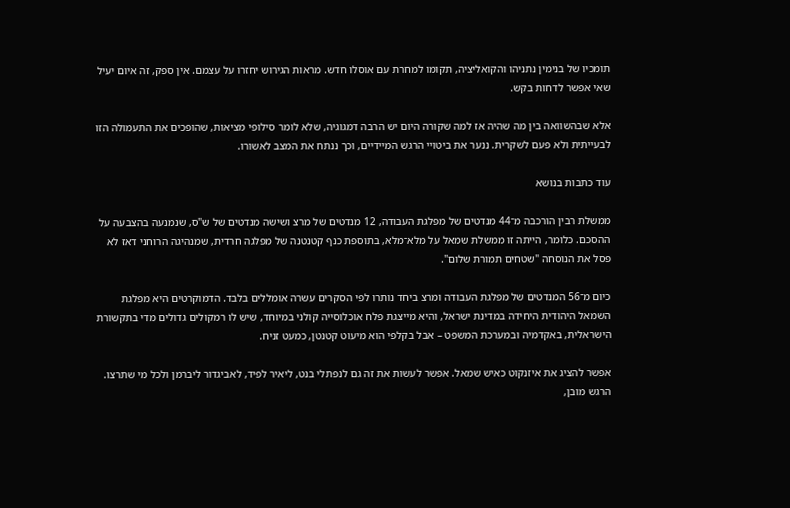תומכיו של בנימין נתניהו והקואליציה, תקומו למחרת עם אוסלו חדש. מראות הגירוש יחזרו על עצמם. אין ספק, זה איום יעיל שאי אפשר לדחות בקש.

אלא שבהשוואה בין מה שהיה אז למה שקורה היום יש הרבה דמגוגיה, שלא לומר סילופי מציאות, שהופכים את התעמולה הזו לבעייתית ולא פעם לשקרית. ננער את ביטויי הרגש המיידיים, וכך ננתח את המצב לאשורו.

עוד כתבות בנושא

ממשלת רבין הורכבה מ־44 מנדטים של מפלגת העבודה, 12 מנדטים של מרצ ושישה מנדטים של ש"ס, שנמנעה בהצבעה על ההסכם. כלומר, הייתה זו ממשלת שמאל על מלא־מלא, בתוספת כנף קטנטנה של מפלגה חרדית, שמנהיגה הרוחני דאז לא פסל את הנוסחה "שטחים תמורת שלום".

כיום מ־56 המנדטים של מפלגת העבודה ומרצ ביחד נותרו לפי הסקרים עשרה אומללים בלבד. הדמוקרטים היא מפלגת השמאל היהודית היחידה במדינת ישראל, והיא מייצגת פלח אוכלוסייה קולני במיוחד, שיש לו רמקולים גדולים מדי בתקשורת הישראלית, באקדמיה ובמערכת המשפט – אבל בקלפי הוא מיעוט קטנטן, כמעט זניח.

אפשר להציג את איזנקוט כאיש שמאל. אפשר לעשות את זה גם לנפתלי בנט, ליאיר לפיד, לאביגדור ליברמן ולכל מי שתרצו. הרגש מובן,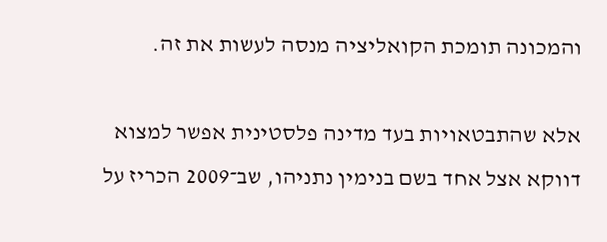והמכונה תומכת הקואליציה מנסה לעשות את זה.

אלא שהתבטאויות בעד מדינה פלסטינית אפשר למצוא דווקא אצל אחד בשם בנימין נתניהו, שב־2009 הכריז על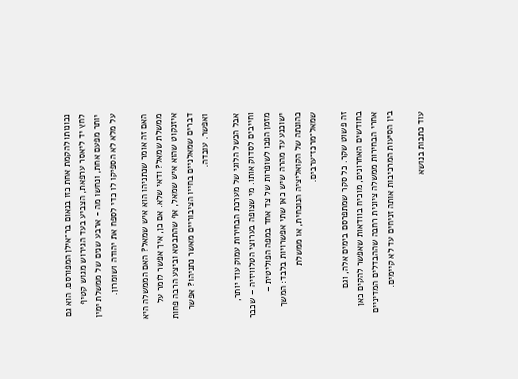נכונותו להקמת אחת כזו בנאום בר־אילן המפורסם. הוא גם לחץ יד ליאסר ערפאת, הצביע בעד הגירוש מגוש קטיף יותר מפעם אחת, ונחשו מה - ארבע שנים של ממשלת ימין על מלא לא הספיקו לו כדי לספח את יהודה ושומרון.

האם זה אומר שנתניהו הוא איש שמאל? האם הממשלה היא ממשלת שמאל? ודאי שלא. אם כן, איך אפשר לומר על איזנקוט שהוא איש שמאל, אף שהתבטא וביצע הרבה פחות דברים שמאלניים בחייו הציבוריים מאשר נתניהו? אפשר ואפשר. עובדה.

אבל הכשל הלוגי של מערכת הבחירות עמוק עוד יותר, וחייבים לסדוק אותו. מי שצופה בערוצי הטלוויזיה – שכבר מזמן הפכו לשופרות של צד אחד במפה הפוליטית – ישוכנע עד מהרה שיש כאן שתי אפשרויות בלבד: המשך כהונתה של הקואליציה הנוכחית, או ממשלת שמאל־מרכז־ערבים.

זה פשוט שקר. כל סקר שמתפרסם בימים אלה, וגם בחודשים האחרונים, מוכיח בוודאות שאפשר להקים כאן אחרי הבחירות ממשלה ציונית רחבה שההבדלים המדיניים בין הסיעות המרכיבות אותה זניחים עד לא קיימים.

עוד כתבות בנושא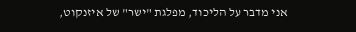אני מדבר על הליכוד, מפלגת "ישר" של איזנקוט,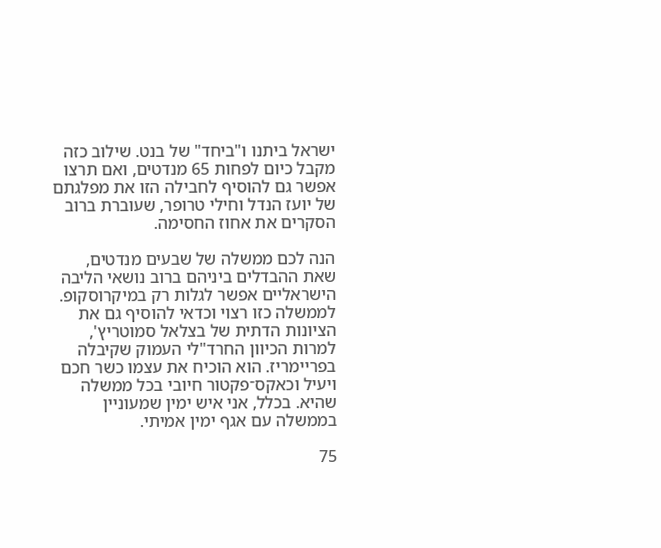ישראל ביתנו ו"ביחד" של בנט. שילוב כזה מקבל כיום לפחות 65 מנדטים, ואם תרצו אפשר גם להוסיף לחבילה הזו את מפלגתם של יועז הנדל וחילי טרופר, שעוברת ברוב הסקרים את אחוז החסימה.

הנה לכם ממשלה של שבעים מנדטים, שאת ההבדלים ביניהם ברוב נושאי הליבה הישראליים אפשר לגלות רק במיקרוסקופ. לממשלה כזו רצוי וכדאי להוסיף גם את הציונות הדתית של בצלאל סמוטריץ', למרות הכיוון החרד"לי העמוק שקיבלה בפריימריז. הוא הוכיח את עצמו כשר חכם ויעיל וכאקס־פקטור חיובי בכל ממשלה שהיא. בכלל, אני איש ימין שמעוניין בממשלה עם אגף ימין אמיתי.

75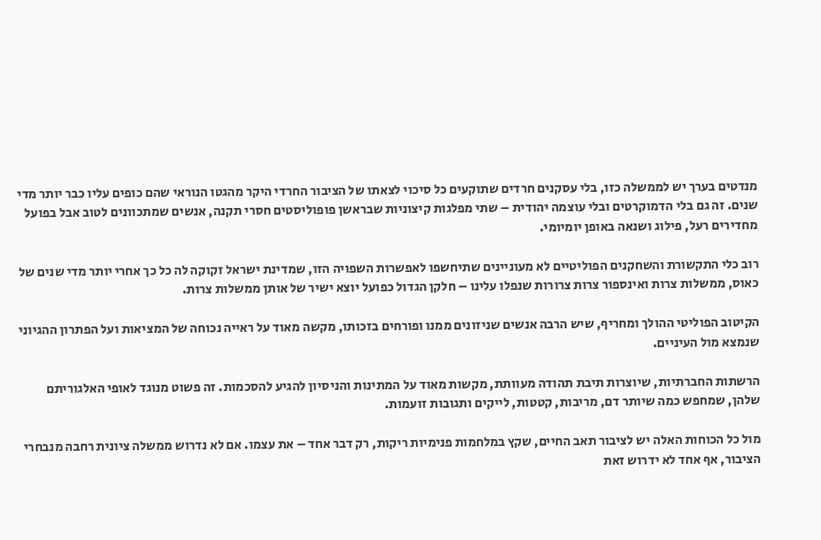מנדטים בערך יש לממשלה כזו, בלי עסקנים חרדים שתוקעים כל סיכוי לצאתו של הציבור החרדי היקר מהגטו הנוראי שהם כופים עליו כבר יותר מדי שנים. זה גם בלי הדמוקרטים ובלי עוצמה יהודית – שתי מפלגות קיצוניות שבראשן פופוליסטים חסרי תקנה, אנשים שמתכוונים לטוב אבל בפועל מחדירים רעל, פילוג ושנאה באופן יומיומי.

רוב כלי התקשורת והשחקנים הפוליטיים לא מעוניינים שתיחשפו לאפשרות השפויה הזו, שמדינת ישראל זקוקה לה כל כך אחרי יותר מדי שנים של כאוס, ממשלות צרות ואינספור צרות צרורות שנפלו עלינו – חלקן הגדול כפועל יוצא ישיר של אותן ממשלות צרות.

הקיטוב הפוליטי ההולך ומחריף, שיש הרבה אנשים שניזונים ממנו ופורחים בזכותו, מקשה מאוד על ראייה נכוחה של המציאות ועל הפתרון ההגיוני שנמצא מול העיניים.

הרשתות החברתיות, שיוצרות תיבת תהודה מעוותת, מקשות מאוד על המתינות והניסיון להגיע להסכמות. זה פשוט מנוגד לאופי האלגוריתם שלהן, שמחפש כמה שיותר דם, מריבות, קטטות, לייקים ותגובות זועמות.

מול כל הכוחות האלה יש לציבור תאב החיים, שקץ במלחמות פנימיות ריקות, רק דבר אחד – את עצמו. אם לא נדרוש ממשלה ציונית רחבה מנבחרי הציבור, אף אחד לא ידרוש זאת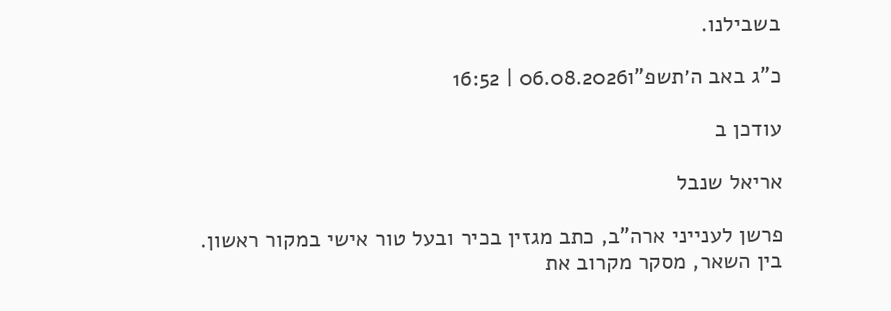בשבילנו.

כ"ג באב ה׳תשפ"ו06.08.2026 | 16:52

עודכן ב

אריאל שנבל

פרשן לענייני ארה"ב, כתב מגזין בכיר ובעל טור אישי במקור ראשון. בין השאר, מסקר מקרוב את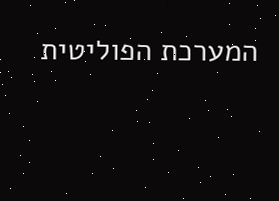המערכת הפוליטית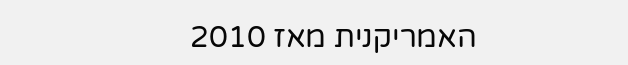האמריקנית מאז 2010